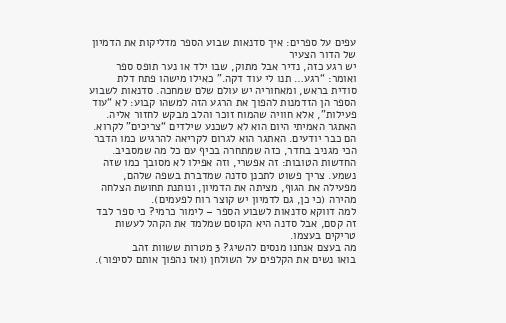עפים על ספרים: איך סדנאות שבוע הספר מדליקות את הדמיון של הדור הצעיר
יש רגע כזה, נדיר אבל מתוק, שבו ילד או נער תופס ספר ואומר: “רגע… תנו לי עוד דקה.” כאילו מישהו פתח דלת סודית בראש, ומאחוריה יש עולם שלם שמחכה. סדנאות לשבוע הספר הן הזדמנות להפוך את הרגע הזה למשהו קבוע: לא “עוד פעילות”, אלא חוויה שהמוח זוכר והלב מבקש לחזור אליה.
האתגר האמיתי היום הוא לא לשכנע שילדים “צריכים” לקרוא. הם כבר יודעים. האתגר הוא לגרום לקריאה להרגיש כמו הדבר הכי מגניב בחדר, כזה שמתחרה בכיף עם כל מה שמסביב. החדשות הטובות: זה אפשרי, וזה אפילו לא מסובך כמו שזה נשמע. צריך פשוט לתכנן סדנה שמדברת בשפה שלהם, מפעילה את הגוף, מציתה את הדמיון, ונותנת תחושת הצלחה מהירה (כי כן, גם לדמיון יש קוצר רוח לפעמים).
למה דווקא סדנאות לשבוע הספר – לימור כרמי? כי ספר לבד זה קסם, אבל סדנה היא הקוסם שמלמד את הקהל לעשות טריקים בעצמו.
מה בעצם אנחנו מנסים להשיג? 3 מטרות ששוות זהב
בואו נשים את הקלפים על השולחן (ואז נהפוך אותם לסיפור).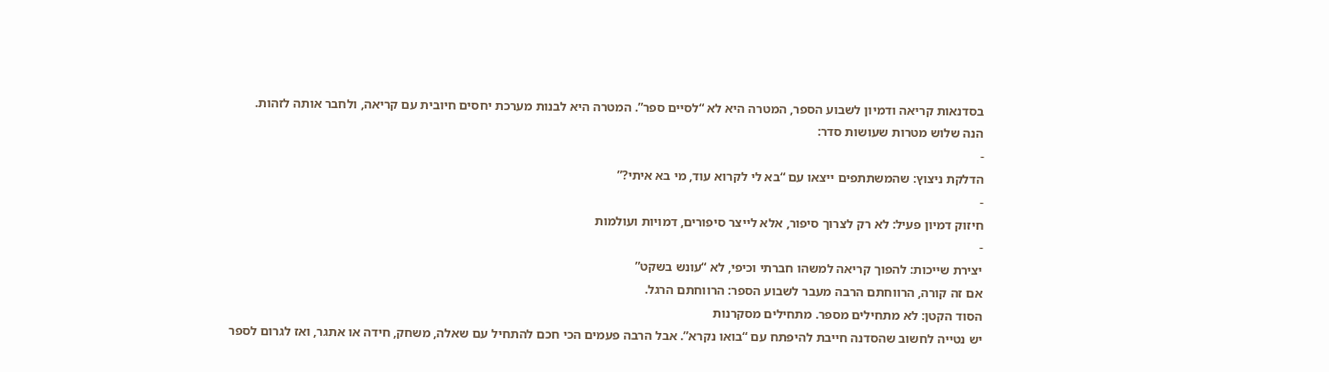בסדנאות קריאה ודמיון לשבוע הספר, המטרה היא לא “לסיים ספר”. המטרה היא לבנות מערכת יחסים חיובית עם קריאה, ולחבר אותה לזהות.
הנה שלוש מטרות שעושות סדר:
-
הדלקת ניצוץ: שהמשתתפים ייצאו עם “בא לי לקרוא עוד, מי בא איתי?”
-
חיזוק דמיון פעיל: לא רק לצרוך סיפור, אלא לייצר סיפורים, דמויות ועולמות
-
יצירת שייכות: להפוך קריאה למשהו חברתי וכיפי, לא “עונש בשקט”
אם זה קורה, הרווחתם הרבה מעבר לשבוע הספר: הרווחתם הרגל.
הסוד הקטן: לא מתחילים מספר. מתחילים מסקרנות
יש נטייה לחשוב שהסדנה חייבת להיפתח עם “בואו נקרא”. אבל הרבה פעמים הכי חכם להתחיל עם שאלה, משחק, חידה או אתגר, ואז לגרום לספר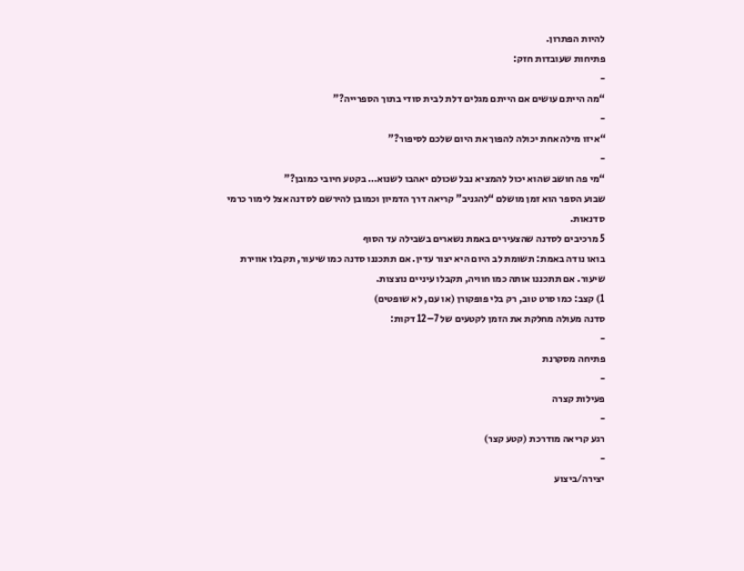להיות הפתרון.
פתיחות שעובדות חזק:
-
“מה הייתם עושים אם הייתם מגלים דלת לבית סודי בתוך הספרייה?”
-
“איזו מילה אחת יכולה להפוך את היום שלכם לסיפור?”
-
“מי פה חושב שהוא יכול להמציא נבל שכולם יאהבו לשנוא… בקטע חיובי כמובן?”
שבוע הספר הוא זמן מושלם “להגניב” קריאה דרך הדמיון וכמובן להירשם לסדנה אצל לימור כרמי סדנאות.
5 מרכיבים לסדנה שהצעירים באמת נשארים בשבילה עד הסוף
בואו נודה באמת: תשומת לב היום היא יצור עדין. אם תתכננו סדנה כמו שיעור, תקבלו אווירת שיעור. אם תתכננו אותה כמו חוויה, תקבלו עיניים נוצצות.
1) קצב: כמו סרט טוב, רק בלי פופקורן (או עם, לא שופטים)
סדנה מעולה מחלקת את הזמן לקטעים של 7–12 דקות:
-
פתיחה מסקרנת
-
פעילות קצרה
-
רגע קריאה מודרכת (קטע קצר)
-
יצירה/ביצוע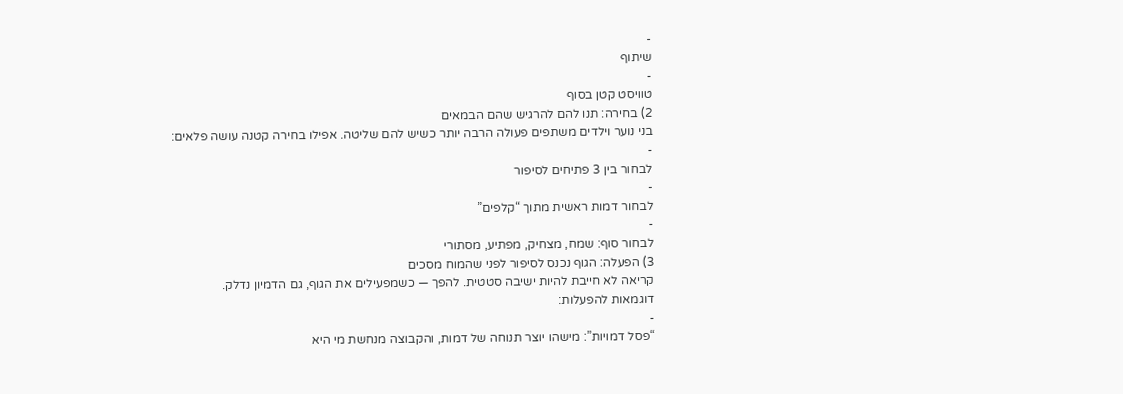-
שיתוף
-
טוויסט קטן בסוף
2) בחירה: תנו להם להרגיש שהם הבמאים
בני נוער וילדים משתפים פעולה הרבה יותר כשיש להם שליטה. אפילו בחירה קטנה עושה פלאים:
-
לבחור בין 3 פתיחים לסיפור
-
לבחור דמות ראשית מתוך “קלפים”
-
לבחור סוף: שמח, מצחיק, מפתיע, מסתורי
3) הפעלה: הגוף נכנס לסיפור לפני שהמוח מסכים
קריאה לא חייבת להיות ישיבה סטטית. להפך — כשמפעילים את הגוף, גם הדמיון נדלק.
דוגמאות להפעלות:
-
“פסל דמויות”: מישהו יוצר תנוחה של דמות, והקבוצה מנחשת מי היא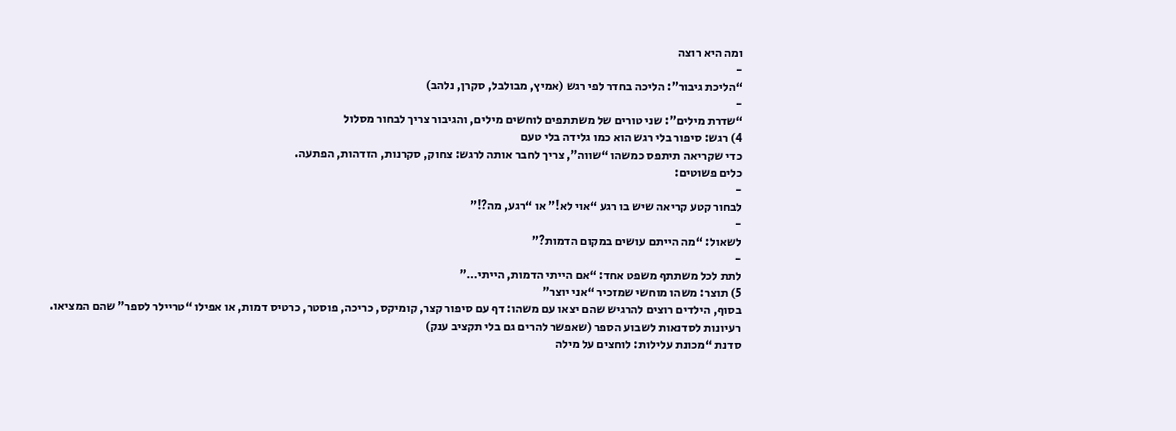ומה היא רוצה
-
“הליכת גיבור”: הליכה בחדר לפי רגש (אמיץ, מבולבל, סקרן, נלהב)
-
“שדרת מילים”: שני טורים של משתתפים לוחשים מילים, והגיבור צריך לבחור מסלול
4) רגש: סיפור בלי רגש הוא כמו גלידה בלי טעם
כדי שקריאה תיתפס כמשהו “שווה”, צריך לחבר אותה לרגש: צחוק, סקרנות, הזדהות, הפתעה.
כלים פשוטים:
-
לבחור קטע קריאה שיש בו רגע “אוי לא!” או “רגע, מה?!”
-
לשאול: “מה הייתם עושים במקום הדמות?”
-
לתת לכל משתתף משפט אחד: “אם הייתי הדמות, הייתי…”
5) תוצר: משהו מוחשי שמזכיר “אני יוצר”
בסוף, הילדים רוצים להרגיש שהם יצאו עם משהו: דף עם סיפור קצר, קומיקס, כריכה, פוסטר, כרטיס דמות, או אפילו “טריילר לספר” שהם המציאו.
רעיונות לסדנאות לשבוע הספר (שאפשר להרים גם בלי תקציב ענק)
סדנת “מכונת עלילות: לוחצים על מילה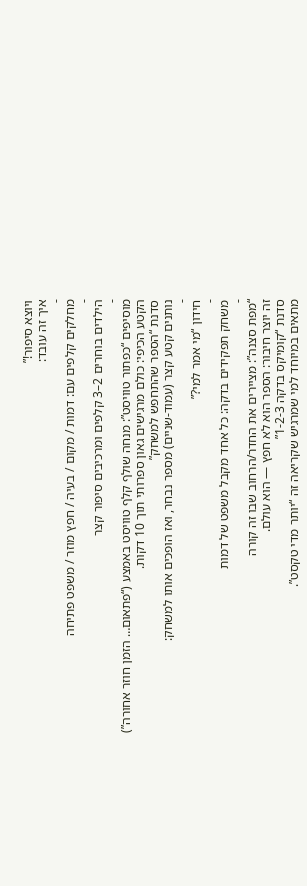ויוצא סיפור!”
איך זה עובד:
-
מחלקים קלפים עם: דמות / מקום / בעיה / חפץ מוזר / משפט פתיחה
-
הילדים בוחרים 2–3 קלפים ומרכיבים סיפור קצר
-
מוסיפים “כפתור טוויסט”: מנחה שולף קלף טוויסט באמצע (“פתאום… הזמן חוזר אחורה”)
הקטע הכיפי: כולם מרגישים גאון ספרותי תוך 10 דקות.
סדנת “הספר שהתחפש למשחק”
נותנים קטע קצר (עמוד-שניים) מספר נבחר, ואז הופכים אותו למשחק:
-
חידון “מי אמר למי?”
-
משחק תפקידים בדקה: כל אחד מקבל משפט של דמות
-
“מפת סצנה”: מציירים את החדר/הרחוב שבו זה קורה
זה יוצר חיבור: הספר הוא לא חפץ — הוא עולם.
סדנת “קומיקס בדקה 1-2-3”
מתאים במיוחד למי שמרגיש שקריאה זה “יותר מדי טקסט”.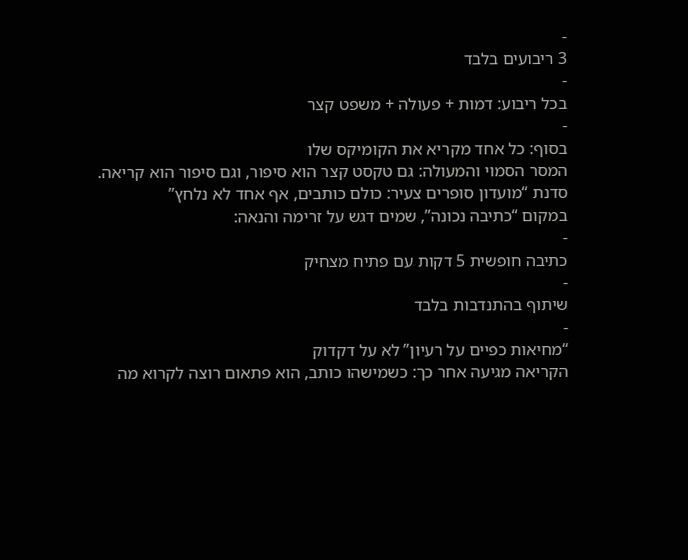-
3 ריבועים בלבד
-
בכל ריבוע: דמות + פעולה + משפט קצר
-
בסוף: כל אחד מקריא את הקומיקס שלו
המסר הסמוי והמעולה: גם טקסט קצר הוא סיפור, וגם סיפור הוא קריאה.
סדנת “מועדון סופרים צעיר: כולם כותבים, אף אחד לא נלחץ”
במקום “כתיבה נכונה”, שמים דגש על זרימה והנאה:
-
כתיבה חופשית 5 דקות עם פתיח מצחיק
-
שיתוף בהתנדבות בלבד
-
“מחיאות כפיים על רעיון” לא על דקדוק
הקריאה מגיעה אחר כך: כשמישהו כותב, הוא פתאום רוצה לקרוא מה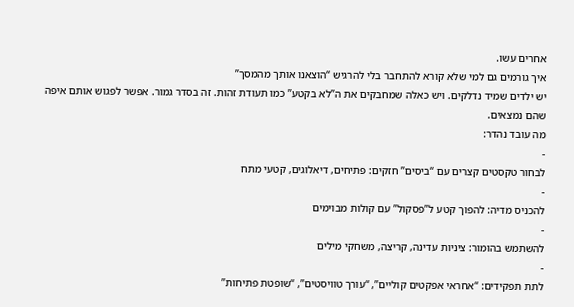אחרים עשו.
איך גורמים גם למי שלא קורא להתחבר בלי להרגיש “הוצאנו אותך מהמסך”
יש ילדים שמיד נדלקים. ויש כאלה שמחבקים את ה”לא בקטע” כמו תעודת זהות. זה בסדר גמור. אפשר לפגוש אותם איפה שהם נמצאים.
מה עובד נהדר:
-
לבחור טקסטים קצרים עם “ביסים” חזקים: פתיחים, דיאלוגים, קטעי מתח
-
להכניס מדיה: להפוך קטע ל”פסקול” עם קולות מבוימים
-
להשתמש בהומור: ציניות עדינה, קריצה, משחקי מילים
-
לתת תפקידים: “אחראי אפקטים קוליים”, “עורך טוויסטים”, “שופטת פתיחות”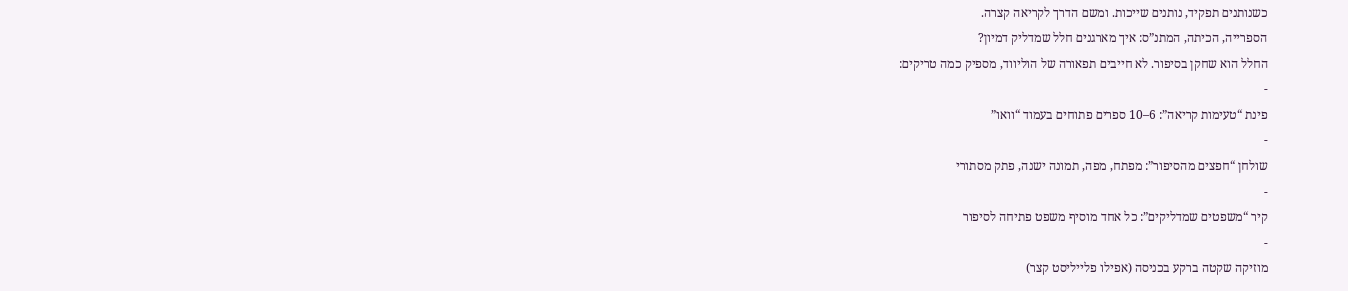כשנותנים תפקיד, נותנים שייכות. ומשם הדרך לקריאה קצרה.
הספרייה, הכיתה, המתנ”ס: איך מארגנים חלל שמדליק דמיון?
החלל הוא שחקן בסיפור. לא חייבים תפאורה של הוליווד, מספיק כמה טריקים:
-
פינת “טעימות קריאה”: 6–10 ספרים פתוחים בעמוד “וואו”
-
שולחן “חפצים מהסיפור”: מפתח, מפה, תמונה ישנה, פתק מסתורי
-
קיר “משפטים שמדליקים”: כל אחד מוסיף משפט פתיחה לסיפור
-
מוזיקה שקטה ברקע בכניסה (אפילו פלייליסט קצר)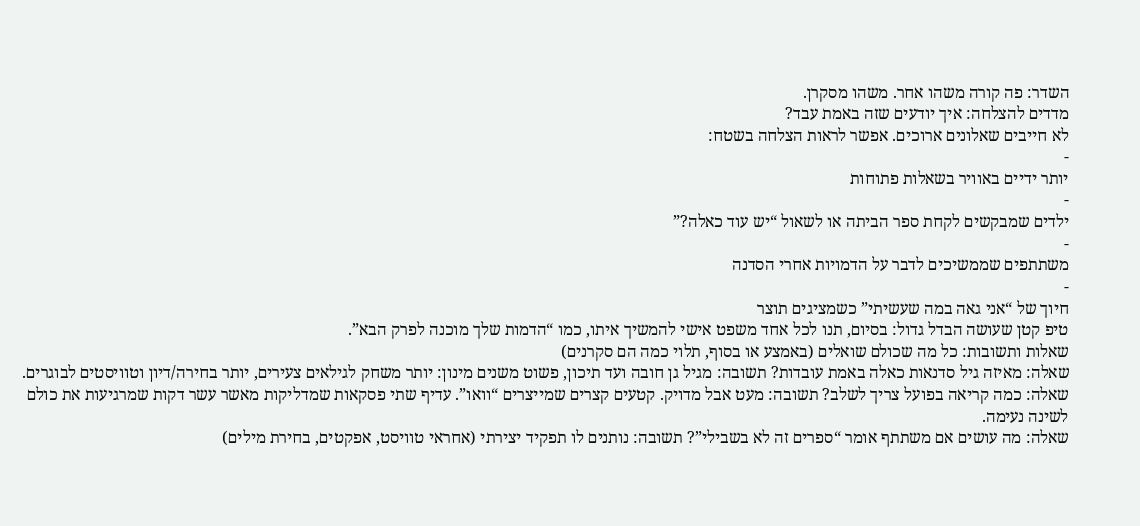השדר: פה קורה משהו אחר. משהו מסקרן.
מדדים להצלחה: איך יודעים שזה באמת עבד?
לא חייבים שאלונים ארוכים. אפשר לראות הצלחה בשטח:
-
יותר ידיים באוויר בשאלות פתוחות
-
ילדים שמבקשים לקחת ספר הביתה או לשאול “יש עוד כאלה?”
-
משתתפים שממשיכים לדבר על הדמויות אחרי הסדנה
-
חיוך של “אני גאה במה שעשיתי” כשמציגים תוצר
טיפ קטן שעושה הבדל גדול: בסיום, תנו לכל אחד משפט אישי להמשיך איתו, כמו “הדמות שלך מוכנה לפרק הבא”.
שאלות ותשובות: כל מה שכולם שואלים (באמצע או בסוף, תלוי כמה הם סקרנים)
שאלה: מאיזה גיל סדנאות כאלה באמת עובדות? תשובה: מגיל גן חובה ועד תיכון, פשוט משנים מינון: יותר משחק לגילאים צעירים, יותר בחירה/דיון וטוויסטים לבוגרים.
שאלה: כמה קריאה בפועל צריך לשלב? תשובה: מעט אבל מדויק. קטעים קצרים שמייצרים “וואו”. עדיף שתי פסקאות שמדליקות מאשר עשר דקות שמרגיעות את כולם לשינה נעימה.
שאלה: מה עושים אם משתתף אומר “ספרים זה לא בשבילי”? תשובה: נותנים לו תפקיד יצירתי (אחראי טוויסט, אפקטים, בחירת מילים)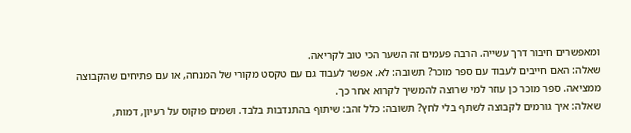ומאפשרים חיבור דרך עשייה. הרבה פעמים זה השער הכי טוב לקריאה.
שאלה: האם חייבים לעבוד עם ספר מוכר? תשובה: לא. אפשר לעבוד גם עם טקסט מקורי של המנחה, או עם פתיחים שהקבוצה ממציאה. ספר מוכר כן עוזר למי שרוצה להמשיך לקרוא אחר כך.
שאלה: איך גורמים לקבוצה לשתף בלי לחץ? תשובה: כלל זהב: שיתוף בהתנדבות בלבד. ושמים פוקוס על רעיון, דמות,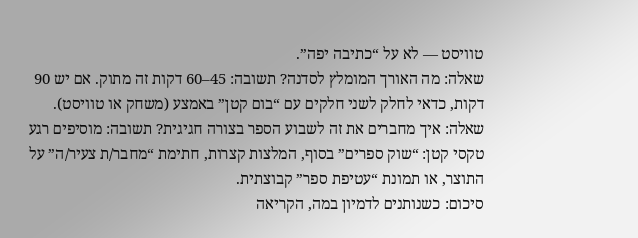טוויסט — לא על “כתיבה יפה”.
שאלה: מה האורך המומלץ לסדנה? תשובה: 45–60 דקות זה מתוק. אם יש 90 דקות, כדאי לחלק לשני חלקים עם “בום קטן” באמצע (משחק או טוויסט).
שאלה: איך מחברים את זה לשבוע הספר בצורה חגיגית? תשובה: מוסיפים רגע טקסי קטן: “שוק ספרים” בסוף, המלצות קצרות, חתימת “מחבר/ת צעיר/ה” על התוצר, או תמונת “עטיפת ספר” קבוצתית.
סיכום: כשנותנים לדמיון במה, הקריאה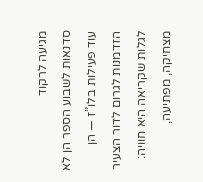מגיעה לרקוד
סדנאות לשבוע הספר הן לא עוד פעילות בלו”ז — הן הזדמנות לגרום לדור הצעיר לגלות שקריאה היא חוויה: מצחיקה, מפתיעה,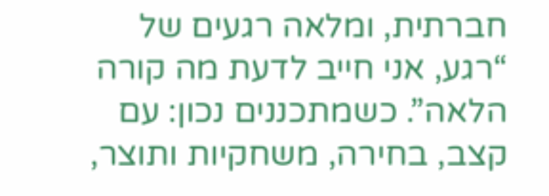חברתית, ומלאה רגעים של “רגע, אני חייב לדעת מה קורה הלאה”. כשמתכננים נכון: עם קצב, בחירה, משחקיות ותוצר,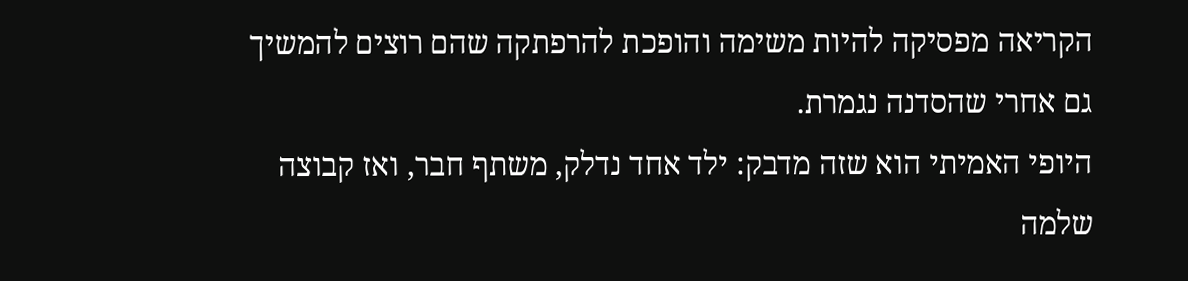הקריאה מפסיקה להיות משימה והופכת להרפתקה שהם רוצים להמשיך גם אחרי שהסדנה נגמרת.
היופי האמיתי הוא שזה מדבק: ילד אחד נדלק, משתף חבר, ואז קבוצה שלמה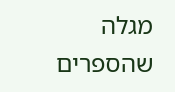מגלה שהספרים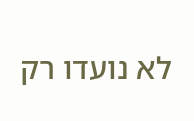לא נועדו רק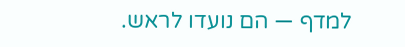למדף — הם נועדו לראש.